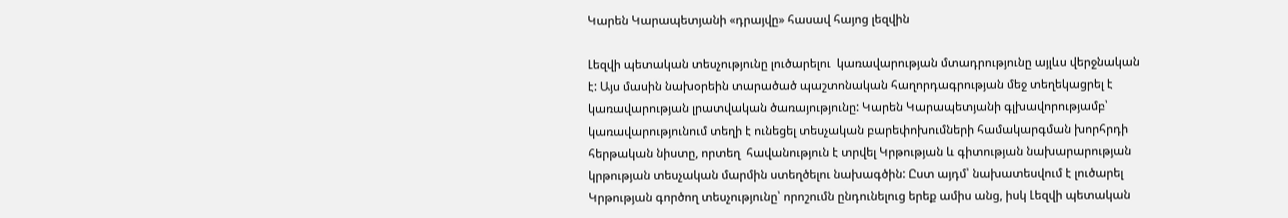Կարեն Կարապետյանի «դրայվը» հասավ հայոց լեզվին

Լեզվի պետական տեսչությունը լուծարելու  կառավարության մտադրությունը այլևս վերջնական է: Այս մասին նախօրեին տարածած պաշտոնական հաղորդագրության մեջ տեղեկացրել է կառավարության լրատվական ծառայությունը: Կարեն Կարապետյանի գլխավորությամբ՝ կառավարությունում տեղի է ունեցել տեսչական բարեփոխումների համակարգման խորհրդի հերթական նիստը, որտեղ  հավանություն է տրվել Կրթության և գիտության նախարարության կրթության տեսչական մարմին ստեղծելու նախագծին: Ըստ այդմ՝ նախատեսվում է լուծարել Կրթության գործող տեսչությունը՝ որոշումն ընդունելուց երեք ամիս անց, իսկ Լեզվի պետական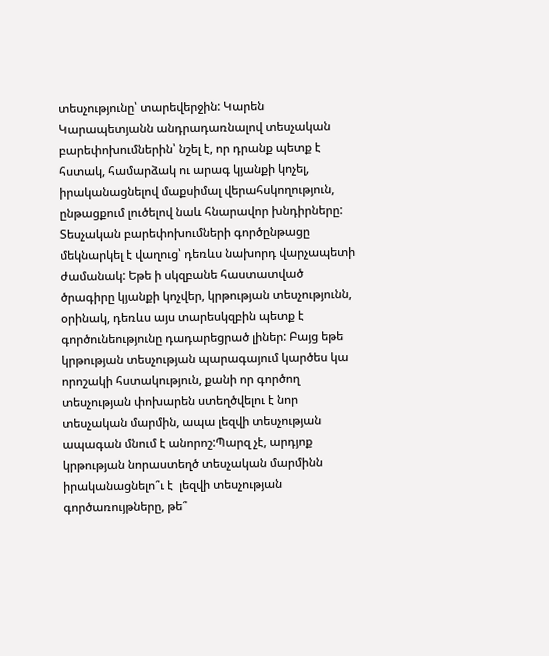տեսչությունը՝ տարեվերջին: Կարեն Կարապետյանն անդրադառնալով տեսչական բարեփոխումներին՝ նշել է, որ դրանք պետք է հստակ, համարձակ ու արագ կյանքի կոչել, իրականացնելով մաքսիմալ վերահսկողություն, ընթացքում լուծելով նաև հնարավոր խնդիրները: Տեսչական բարեփոխումների գործընթացը մեկնարկել է վաղուց՝ դեռևս նախորդ վարչապետի ժամանակ: Եթե ի սկզբանե հաստատված ծրագիրը կյանքի կոչվեր, կրթության տեսչությունն, օրինակ, դեռևս այս տարեսկզբին պետք է գործունեությունը դադարեցրած լիներ: Բայց եթե կրթության տեսչության պարագայում կարծես կա որոշակի հստակություն, քանի որ գործող տեսչության փոխարեն ստեղծվելու է նոր տեսչական մարմին, ապա լեզվի տեսչության ապագան մնում է անորոշ:Պարզ չէ, արդյոք կրթության նորաստեղծ տեսչական մարմինն իրականացնելո՞ւ է  լեզվի տեսչության գործառույթները, թե՞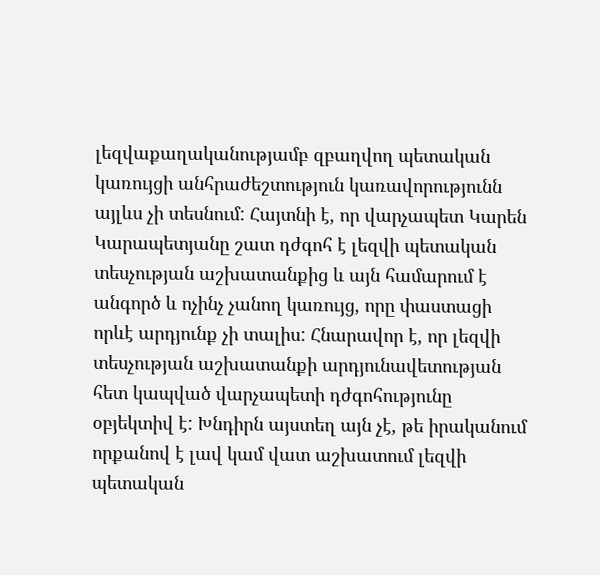լեզվաքաղականությամբ զբաղվող պետական կառույցի անհրաժեշտություն կառավորությունն այլևս չի տեսնում: Հայտնի է, որ վարչապետ Կարեն Կարապետյանը շատ դժգոհ է լեզվի պետական տեսչության աշխատանքից և այն համարում է անգործ և ոչինչ չանող կառույց, որը փաստացի որևէ արդյունք չի տալիս: Հնարավոր է, որ լեզվի տեսչության աշխատանքի արդյունավետության հետ կապված վարչապետի դժգոհությունը օբյեկտիվ է: Խնդիրն այստեղ այն չէ, թե իրականում որքանով է լավ կամ վատ աշխատում լեզվի պետական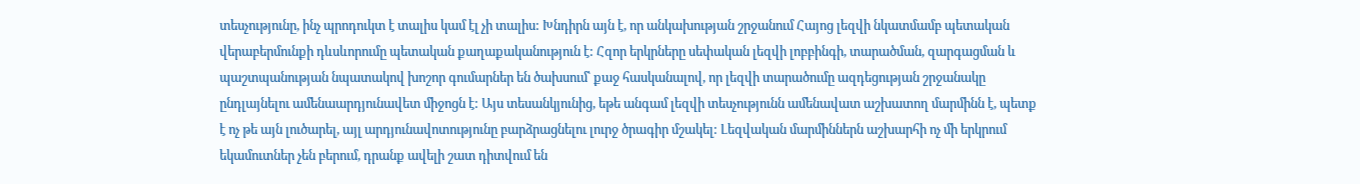տեսչությունը, ինչ պրոդուկտ է տալիս կամ էլ չի տալիս: Խնդիրն այն է, որ անկախության շրջանում Հայոց լեզվի նկատմամբ պետական վերաբերմունքի դևսևորումը պետական քաղաքականություն է: Հզոր երկրները սեփական լեզվի լոբբինգի, տարածման, զարգացման և պաշտպանության նպատակով խոշոր գումարներ են ծախսում՝ քաջ հասկանալով, որ լեզվի տարածումը ազդեցության շրջանակը ընդլայնելու ամենաարդյունավետ միջոցն է: Այս տեսանկյունից, եթե անգամ լեզվի տեսչությունն ամենավատ աշխատող մարմինն է, պետք է ոչ թե այն լուծարել, այլ արդյունավոտությունը բարձրացնելու լուրջ ծրագիր մշակել: Լեզվական մարմիններն աշխարհի ոչ մի երկրում եկամուտներ չեն բերում, դրանք ավելի շատ դիտվում են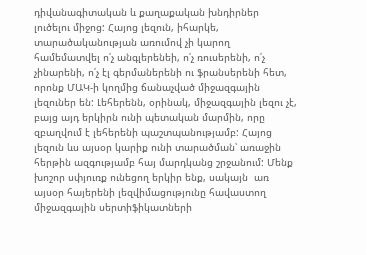դիվանագիտական և քաղաքական խնդիրներ լուծելու միջոց: Հայոց լեզուն, իհարկե, տարածականության առումով չի կարող համեմատվել ո՛չ անգլերենեի, ո՛չ ռուսերենի, ո՛չ չինարենի, ո՛չ էլ գերմաներենի ու ֆրանսերենի հետ, որոնք ՄԱԿ-ի կողմից ճանաչված միջազգային լեզուներ են: Լեհերենն, օրինակ, միջազգային լեզու չէ, բայց այդ երկիրն ունի պետական մարմին, որը զբաղվում է լեհերենի պաշտպանությամբ: Հայոց լեզուն ևս այսօր կարիք ունի տարածման՝ առաջին հերթին ազգությամբ հայ մարդկանց շրջանում: Մենք խոշոր սփյուռք ունեցող երկիր ենք, սակայն  առ այսօր հայերենի լեզվիմացությունը հավաստող միջազգային սերտիֆիկատների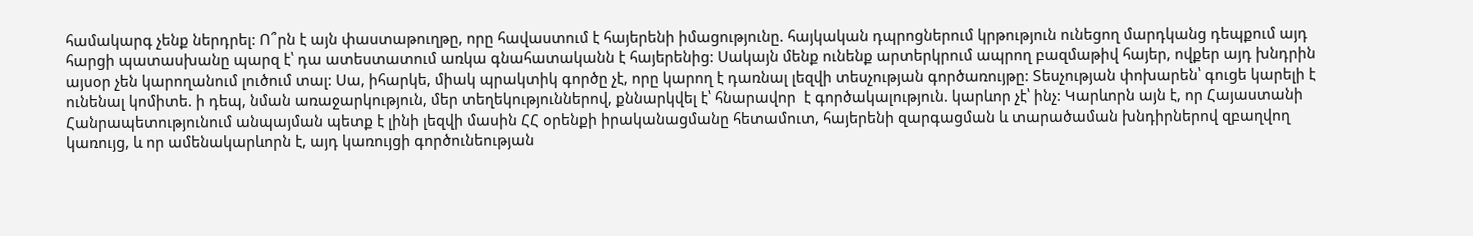համակարգ չենք ներդրել: Ո՞րն է այն փաստաթուղթը, որը հավաստում է հայերենի իմացությունը. հայկական դպրոցներում կրթություն ունեցող մարդկանց դեպքում այդ հարցի պատասխանը պարզ է՝ դա ատեստատում առկա գնահատականն է հայերենից: Սակայն մենք ունենք արտերկրում ապրող բազմաթիվ հայեր, ովքեր այդ խնդրին այսօր չեն կարողանում լուծում տալ: Սա, իհարկե, միակ պրակտիկ գործը չէ, որը կարող է դառնալ լեզվի տեսչության գործառույթը: Տեսչության փոխարեն՝ գուցե կարելի է ունենալ կոմիտե. ի դեպ, նման առաջարկություն, մեր տեղեկություններով, քննարկվել է՝ հնարավոր  է գործակալություն. կարևոր չէ՝ ինչ: Կարևորն այն է, որ Հայաստանի Հանրապետությունում անպայման պետք է լինի լեզվի մասին ՀՀ օրենքի իրականացմանը հետամուտ, հայերենի զարգացման և տարածաման խնդիրներով զբաղվող կառույց, և որ ամենակարևորն է, այդ կառույցի գործունեության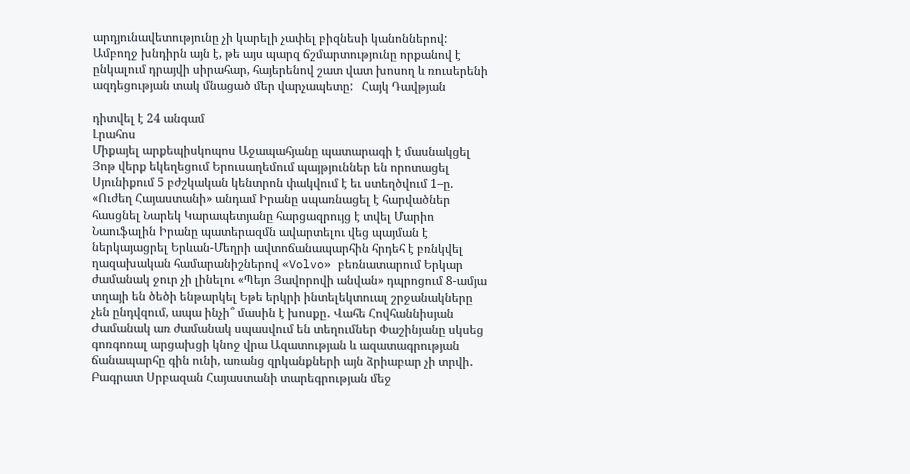արդյունավետությունը չի կարելի չափել բիզնեսի կանոններով: Ամբողջ խնդիրն այն է, թե այս պարզ ճշմարտությունը որքանով է ընկալում դրայվի սիրահար, հայերենով շատ վատ խոսող և ռուսերենի ազդեցության տակ մնացած մեր վարչապետը:   Հայկ Դավթյան

դիտվել է 24 անգամ
Լրահոս
Միքայել արքեպիսկոպոս Աջապահյանը պատարագի է մասնակցել Յոթ վերք եկեղեցում Երուսաղեմում պայթյուններ են որոտացել Սյունիքում 5 բժշկական կենտրոն փակվում է եւ ստեղծվում 1–ը. «Ուժեղ Հայաստանի» անդամ Իրանը սպառնացել է հարվածներ հասցնել Նարեկ Կարապետյանը հարցազրույց է տվել Մարիո Նաուֆալին Իրանը պատերազմն ավարտելու վեց պայման է ներկայացրել Երևան-Մեղրի ավտոճանապարհին հրդեհ է բռնկվել ղազախական համարանիշներով «Volvo» բեռնատարում Երկար ժամանակ ջուր չի լինելու «Պեյո Յավորովի անվան» դպրոցում 8-ամյա տղայի են ծեծի ենթարկել Եթե երկրի ինտելեկտուալ շրջանակները չեն ընդվզում, ապա ինչի՞ մասին է խոսքը․ Վահե Հովհաննիսյան Ժամանակ առ ժամանակ սպասվում են տեղումներ Փաշինյանը սկսեց գոռգոռալ արցախցի կնոջ վրա Ազատության և ազատագրության ճանապարհը գին ունի, առանց զրկանքների այն ձրիաբար չի տրվի․ Բագրատ Սրբազան Հայաստանի տարեգրության մեջ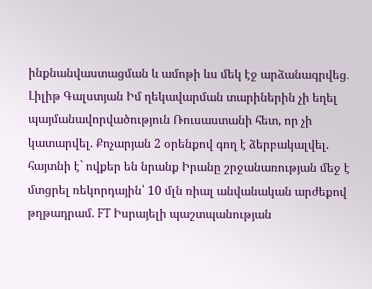ինքնանվաստացման և ամոթի ևս մեկ էջ արձանագրվեց․ Լիլիթ Գալստյան Իմ ղեկավարման տարիներին չի եղել պայմանավորվածություն Ռուսաստանի հետ, որ չի կատարվել. Քոչարյան 2 օրենքով գող է ձերբակալվել. հայտնի է` ովքեր են նրանք Իրանը շրջանառության մեջ է մտցրել ռեկորդային՝ 10 մլն ռիալ անվանական արժեքով թղթադրամ. FT Իսրայելի պաշտպանության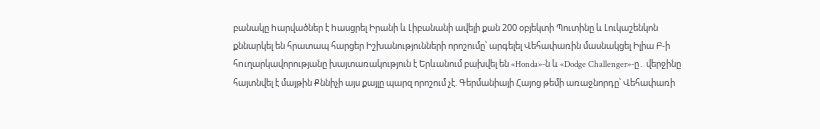բանակը hարվածներ է hասցրել Իրանի և Լիբանանի ավելի քան 200 օբյեկտի Պուտինը և Լուկաշենկոն քննարկել են հրատապ հարցեր Իշխանությունների որոշումը՝ արգելել Վեհափառին մասնակցել Իլիա Բ-ի հnւղարկավորությանը խայտառակություն է Երևանում բախվել են «Honda»-ն և «Dodge Challenger»-ը․ վերջինը հայտնվել է մայթին Քննիչի այս քայլը պարզ որոշում չէ. Գերմանիայի Հայոց թեմի առաջնորդը՝ Վեհափառի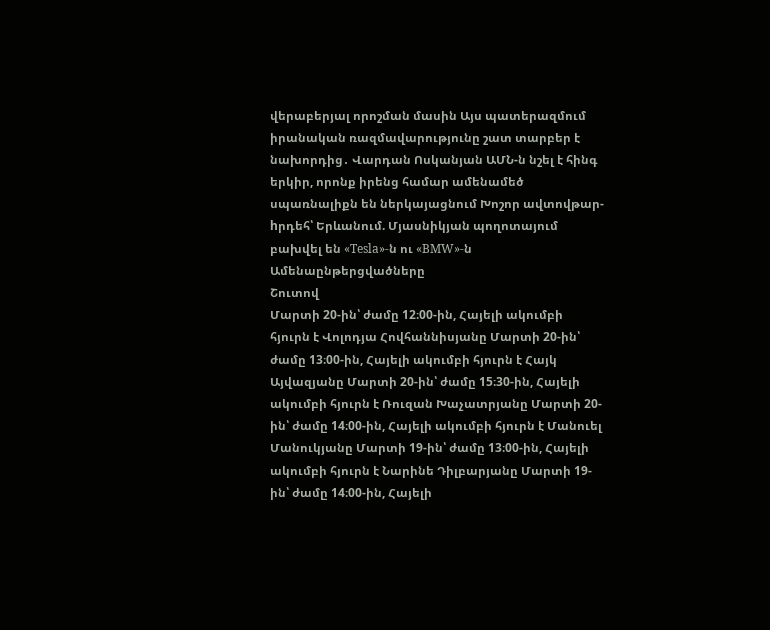վերաբերյալ որոշման մասին Այս պատերազմում իրանական ռազմավարությունը շատ տարբեր է նախորդից․ Վարդան Ոսկանյան ԱՄՆ-ն նշել է հինգ երկիր, որոնք իրենց համար ամենամեծ սպառնալիքն են ներկայացնում Խոշոր ավտովթար-hրդեհ՝ Երևանում. Մյասնիկյան պողոտայում բախվել են «Tesla»-ն ու «BMW»-ն
Ամենաընթերցվածները
Շուտով
Մարտի 20-ին՝ ժամը 12։00-ին, Հայելի ակումբի հյուրն է Վոլոդյա Հովհաննիսյանը Մարտի 20-ին՝ ժամը 13։00-ին, Հայելի ակումբի հյուրն է Հայկ Այվազյանը Մարտի 20-ին՝ ժամը 15։30-ին, Հայելի ակումբի հյուրն է Ռուզան Խաչատրյանը Մարտի 20-ին՝ ժամը 14։00-ին, Հայելի ակումբի հյուրն է Մանուել Մանուկյանը Մարտի 19-ին՝ ժամը 13։00-ին, Հայելի ակումբի հյուրն է Նարինե Դիլբարյանը Մարտի 19-ին՝ ժամը 14։00-ին, Հայելի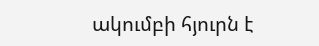ակումբի հյուրն է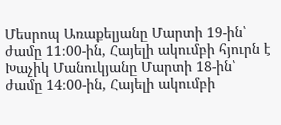Մեսրոպ Առաքելյանը Մարտի 19-ին՝ ժամը 11։00-ին, Հայելի ակումբի հյուրն է Խաչիկ Մանուկյանը Մարտի 18-ին՝ ժամը 14։00-ին, Հայելի ակումբի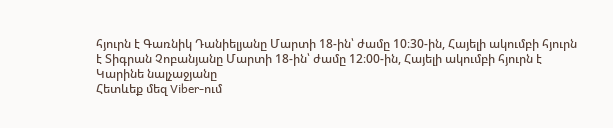հյուրն է Գառնիկ Դանիելյանը Մարտի 18-ին՝ ժամը 10։30-ին, Հայելի ակումբի հյուրն է Տիգրան Չոբանյանը Մարտի 18-ին՝ ժամը 12։00-ին, Հայելի ակումբի հյուրն է Կարինե նալչաջյանը
Հետևեք մեզ Viber-ում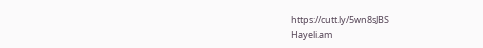https://cutt.ly/5wn8sJBS
Hayeli.am